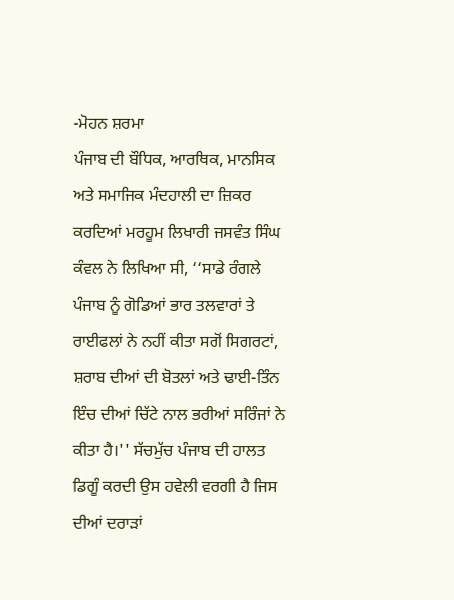-ਮੋਹਨ ਸ਼ਰਮਾ
ਪੰਜਾਬ ਦੀ ਬੌਧਿਕ, ਆਰਥਿਕ, ਮਾਨਸਿਕ ਅਤੇ ਸਮਾਜਿਕ ਮੰਦਹਾਲੀ ਦਾ ਜ਼ਿਕਰ ਕਰਦਿਆਂ ਮਰਹੂਮ ਲਿਖਾਰੀ ਜਸਵੰਤ ਸਿੰਘ ਕੰਵਲ ਨੇ ਲਿਖਿਆ ਸੀ, ‘‘ਸਾਡੇ ਰੰਗਲੇ ਪੰਜਾਬ ਨੂੰ ਗੋਡਿਆਂ ਭਾਰ ਤਲਵਾਰਾਂ ਤੇ ਰਾਈਫਲਾਂ ਨੇ ਨਹੀਂ ਕੀਤਾ ਸਗੋਂ ਸਿਗਰਟਾਂ, ਸ਼ਰਾਬ ਦੀਆਂ ਦੀ ਬੋਤਲਾਂ ਅਤੇ ਢਾਈ-ਤਿੰਨ ਇੰਚ ਦੀਆਂ ਚਿੱਟੇ ਨਾਲ ਭਰੀਆਂ ਸਰਿੰਜਾਂ ਨੇ ਕੀਤਾ ਹੈ।'' ਸੱਚਮੁੱਚ ਪੰਜਾਬ ਦੀ ਹਾਲਤ ਡਿਗੂੰ ਕਰਦੀ ਉਸ ਹਵੇਲੀ ਵਰਗੀ ਹੈ ਜਿਸ ਦੀਆਂ ਦਰਾੜਾਂ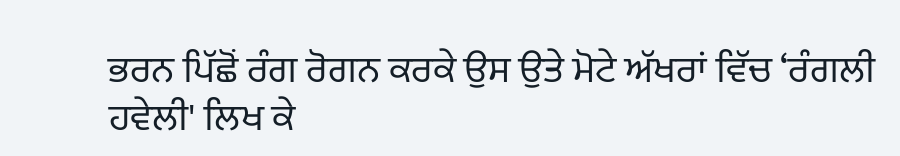ਭਰਨ ਪਿੱਛੋਂ ਰੰਗ ਰੋਗਨ ਕਰਕੇ ਉਸ ਉਤੇ ਮੋਟੇ ਅੱਖਰਾਂ ਵਿੱਚ ‘ਰੰਗਲੀ ਹਵੇਲੀ' ਲਿਖ ਕੇ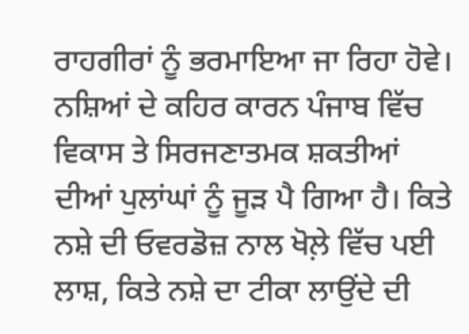ਰਾਹਗੀਰਾਂ ਨੂੰ ਭਰਮਾਇਆ ਜਾ ਰਿਹਾ ਹੋਵੇ। ਨਸ਼ਿਆਂ ਦੇ ਕਹਿਰ ਕਾਰਨ ਪੰਜਾਬ ਵਿੱਚ ਵਿਕਾਸ ਤੇ ਸਿਰਜਣਾਤਮਕ ਸ਼ਕਤੀਆਂ ਦੀਆਂ ਪੁਲਾਂਘਾਂ ਨੂੰ ਜੂੜ ਪੈ ਗਿਆ ਹੈ। ਕਿਤੇ ਨਸ਼ੇ ਦੀ ਓਵਰਡੋਜ਼ ਨਾਲ ਖੋਲ਼ੇ ਵਿੱਚ ਪਈ ਲਾਸ਼, ਕਿਤੇ ਨਸ਼ੇ ਦਾ ਟੀਕਾ ਲਾਉਂਦੇ ਦੀ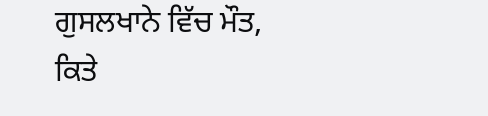ਗੁਸਲਖਾਨੇ ਵਿੱਚ ਮੌਤ, ਕਿਤੇ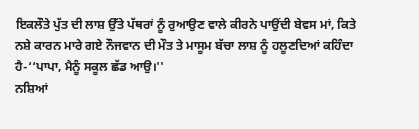ਇਕਲੌਤੇ ਪੁੱਤ ਦੀ ਲਾਸ਼ ਉੱਤੇ ਪੱਥਰਾਂ ਨੂੰ ਰੁਆਉਣ ਵਾਲੇ ਕੀਰਨੇ ਪਾਉਂਦੀ ਬੇਵਸ ਮਾਂ, ਕਿਤੇ ਨਸ਼ੇ ਕਾਰਨ ਮਾਰੇ ਗਏ ਨੌਜਵਾਨ ਦੀ ਮੌਤ ਤੇ ਮਾਸੂਮ ਬੱਚਾ ਲਾਸ਼ ਨੂੰ ਹਲੂਣਦਿਆਂ ਕਹਿੰਦਾ ਹੈ-‘‘ਪਾਪਾ, ਮੈਨੂੰ ਸਕੂਲ ਛੱਡ ਆਉ।''
ਨਸ਼ਿਆਂ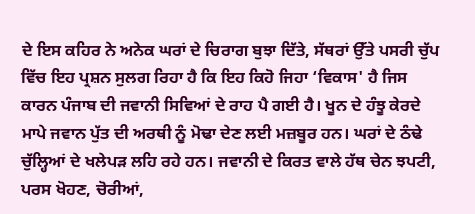ਦੇ ਇਸ ਕਹਿਰ ਨੇ ਅਨੇਕ ਘਰਾਂ ਦੇ ਚਿਰਾਗ ਬੁਝਾ ਦਿੱਤੇ, ਸੱਥਰਾਂ ਉੱਤੇ ਪਸਰੀ ਚੁੱਪ ਵਿੱਚ ਇਹ ਪ੍ਰਸ਼ਨ ਸੁਲਗ ਰਿਹਾ ਹੈ ਕਿ ਇਹ ਕਿਹੋ ਜਿਹਾ ‘ਵਿਕਾਸ' ਹੈ ਜਿਸ ਕਾਰਨ ਪੰਜਾਬ ਦੀ ਜਵਾਨੀ ਸਿਵਿਆਂ ਦੇ ਰਾਹ ਪੈ ਗਈ ਹੈ। ਖੂਨ ਦੇ ਹੰਝੂ ਕੇਰਦੇ ਮਾਪੇ ਜਵਾਨ ਪੁੱਤ ਦੀ ਅਰਥੀ ਨੂੰ ਮੋਢਾ ਦੇਣ ਲਈ ਮਜ਼ਬੂਰ ਹਨ। ਘਰਾਂ ਦੇ ਠੰਢੇ ਚੁੱਲ੍ਹਿਆਂ ਦੇ ਖਲੇਪੜ ਲਹਿ ਰਹੇ ਹਨ। ਜਵਾਨੀ ਦੇ ਕਿਰਤ ਵਾਲੇ ਹੱਥ ਚੇਨ ਝਪਟੀ, ਪਰਸ ਖੋਹਣ, ਚੋਰੀਆਂ,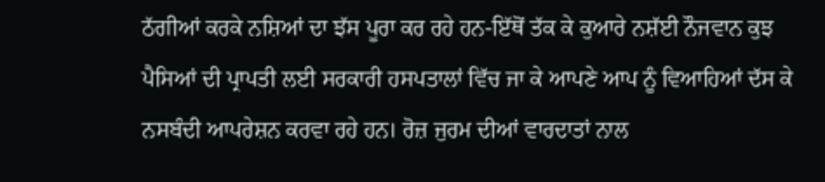ਠੱਗੀਆਂ ਕਰਕੇ ਨਸ਼ਿਆਂ ਦਾ ਝੱਸ ਪੂਰਾ ਕਰ ਰਹੇ ਹਨ-ਇੱਥੋਂ ਤੱਕ ਕੇ ਕੁਆਰੇ ਨਸ਼ੱਈ ਨੌਜਵਾਨ ਕੁਝ ਪੈਸਿਆਂ ਦੀ ਪ੍ਰਾਪਤੀ ਲਈ ਸਰਕਾਰੀ ਹਸਪਤਾਲਾਂ ਵਿੱਚ ਜਾ ਕੇ ਆਪਣੇ ਆਪ ਨੂੰ ਵਿਆਹਿਆਂ ਦੱਸ ਕੇ ਨਸਬੰਦੀ ਆਪਰੇਸ਼ਨ ਕਰਵਾ ਰਹੇ ਹਨ। ਰੋਜ਼ ਜੁਰਮ ਦੀਆਂ ਵਾਰਦਾਤਾਂ ਨਾਲ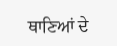ਥਾਣਿਆਂ ਦੇ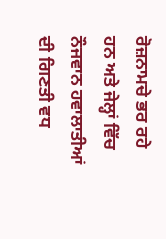ਰੋਜ਼ਨਾਮਚੇ ਭਰ ਰਹੇ ਹਨ ਅਤੇ ਜੇਲ੍ਹਾਂ ਵਿੱਚ ਨੌਜਵਾਨ ਹਵਾਲਾਤੀਆਂ ਦੀ ਗਿਣਤੀ ਵਧ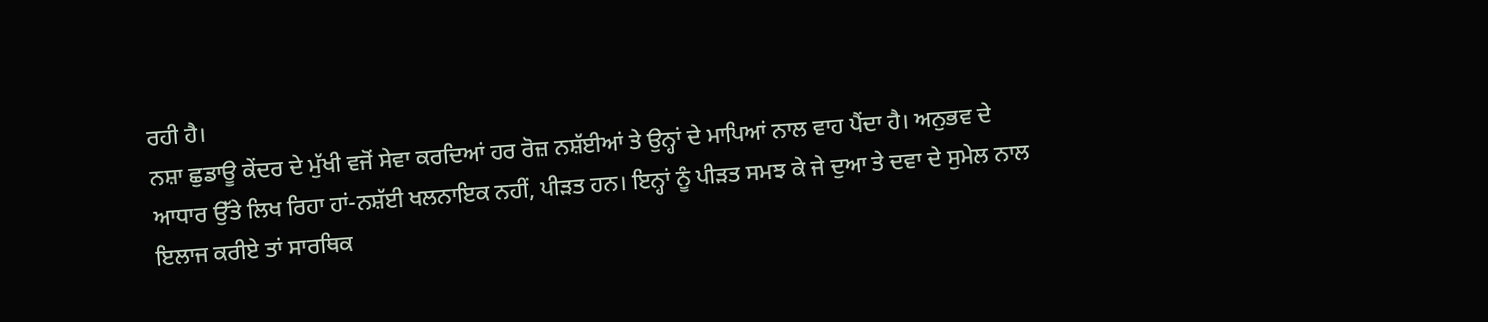ਰਹੀ ਹੈ।
ਨਸ਼ਾ ਛੁਡਾਊ ਕੇਂਦਰ ਦੇ ਮੁੱਖੀ ਵਜੋਂ ਸੇਵਾ ਕਰਦਿਆਂ ਹਰ ਰੋਜ਼ ਨਸ਼ੱਈਆਂ ਤੇ ਉਨ੍ਹਾਂ ਦੇ ਮਾਪਿਆਂ ਨਾਲ ਵਾਹ ਪੈਂਦਾ ਹੈ। ਅਨੁਭਵ ਦੇ ਆਧਾਰ ਉੱਤੇ ਲਿਖ ਰਿਹਾ ਹਾਂ-ਨਸ਼ੱਈ ਖਲਨਾਇਕ ਨਹੀਂ, ਪੀੜਤ ਹਨ। ਇਨ੍ਹਾਂ ਨੂੰ ਪੀੜਤ ਸਮਝ ਕੇ ਜੇ ਦੁਆ ਤੇ ਦਵਾ ਦੇ ਸੁਮੇਲ ਨਾਲ ਇਲਾਜ ਕਰੀਏ ਤਾਂ ਸਾਰਥਿਕ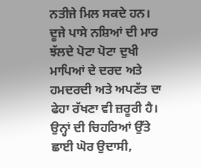ਨਤੀਜੇ ਮਿਲ ਸਕਦੇ ਹਨ। ਦੂਜੇ ਪਾਸੇ ਨਸ਼ਿਆਂ ਦੀ ਮਾਰ ਝੱਲਦੇ ਪੋਟਾ ਪੋਟਾ ਦੁਖੀ ਮਾਪਿਆਂ ਦੇ ਦਰਦ ਅਤੇ ਹਮਦਰਦੀ ਅਤੇ ਅਪਣੱਤ ਦਾ ਫੇਹਾ ਰੱਖਣਾ ਵੀ ਜ਼ਰੂਰੀ ਹੈ। ਉਨ੍ਹਾਂ ਦੀ ਚਿਹਰਿਆਂ ਉੱਤੇ ਛਾਈ ਘੋਰ ਉਦਾਸੀ,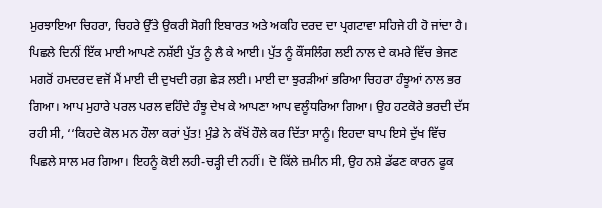ਮੁਰਝਾਇਆ ਚਿਹਰਾ, ਚਿਹਰੇ ਉੱਤੇ ਉਕਰੀ ਸੋਗੀ ਇਬਾਰਤ ਅਤੇ ਅਕਹਿ ਦਰਦ ਦਾ ਪ੍ਰਗਟਾਵਾ ਸਹਿਜੇ ਹੀ ਹੋ ਜਾਂਦਾ ਹੈ।
ਪਿਛਲੇ ਦਿਨੀਂ ਇੱਕ ਮਾਈ ਆਪਣੇ ਨਸ਼ੱਈ ਪੁੱਤ ਨੂੰ ਲੈ ਕੇ ਆਈ। ਪੁੱਤ ਨੂੰ ਕੌਂਸਲਿੰਗ ਲਈ ਨਾਲ ਦੇ ਕਮਰੇ ਵਿੱਚ ਭੇਜਣ ਮਗਰੋਂ ਹਮਦਰਦ ਵਜੋਂ ਮੈਂ ਮਾਈ ਦੀ ਦੁਖਦੀ ਰਗ਼ ਛੇੜ ਲਈ। ਮਾਈ ਦਾ ਝੁਰੜੀਆਂ ਭਰਿਆ ਚਿਹਰਾ ਹੰਝੂਆਂ ਨਾਲ ਭਰ ਗਿਆ। ਆਪ ਮੁਹਾਰੇ ਪਰਲ ਪਰਲ ਵਹਿੰਦੇ ਹੰਝੂ ਦੇਖ ਕੇ ਆਪਣਾ ਆਪ ਵਲੂੰਧਰਿਆ ਗਿਆ। ਉਹ ਹਟਕੋਰੇ ਭਰਦੀ ਦੱਸ ਰਹੀ ਸੀ, ‘‘ਕਿਹਦੇ ਕੋਲ ਮਨ ਹੌਲਾ ਕਰਾਂ ਪੁੱਤ! ਮੁੰਡੇ ਨੇ ਕੱਖੋਂ ਹੌਲੇ ਕਰ ਦਿੱਤਾ ਸਾਨੂੰ। ਇਹਦਾ ਬਾਪ ਇਸੇ ਦੁੱਖ ਵਿੱਚ ਪਿਛਲੇ ਸਾਲ ਮਰ ਗਿਆ। ਇਹਨੂੰ ਕੋਈ ਲਹੀ-ਚੜ੍ਹੀ ਦੀ ਨਹੀਂ। ਦੋ ਕਿੱਲੇ ਜ਼ਮੀਨ ਸੀ, ਉਹ ਨਸ਼ੇ ਡੱਫਣ ਕਾਰਨ ਫੂਕ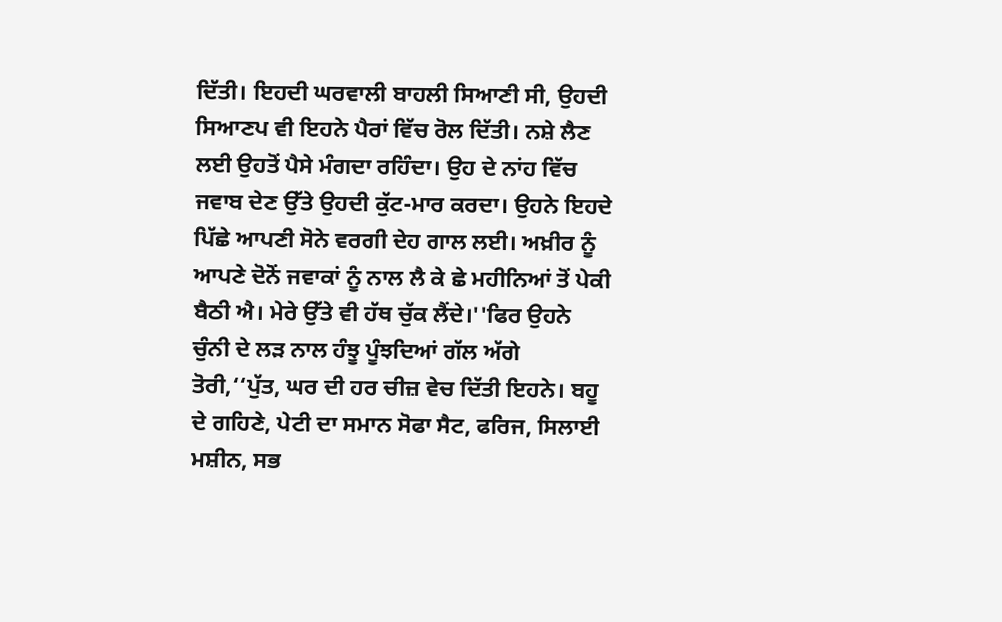ਦਿੱਤੀ। ਇਹਦੀ ਘਰਵਾਲੀ ਬਾਹਲੀ ਸਿਆਣੀ ਸੀ, ਉਹਦੀ ਸਿਆਣਪ ਵੀ ਇਹਨੇ ਪੈਰਾਂ ਵਿੱਚ ਰੋਲ ਦਿੱਤੀ। ਨਸ਼ੇ ਲੈਣ ਲਈ ਉਹਤੋਂ ਪੈਸੇ ਮੰਗਦਾ ਰਹਿੰਦਾ। ਉਹ ਦੇ ਨਾਂਹ ਵਿੱਚ ਜਵਾਬ ਦੇਣ ਉੱਤੇ ਉਹਦੀ ਕੁੱਟ-ਮਾਰ ਕਰਦਾ। ਉਹਨੇ ਇਹਦੇ ਪਿੱਛੇ ਆਪਣੀ ਸੋਨੇ ਵਰਗੀ ਦੇਹ ਗਾਲ ਲਈ। ਅਖ਼ੀਰ ਨੂੰ ਆਪਣੇ ਦੋਨੋਂ ਜਵਾਕਾਂ ਨੂੰ ਨਾਲ ਲੈ ਕੇ ਛੇ ਮਹੀਨਿਆਂ ਤੋਂ ਪੇਕੀ ਬੈਠੀ ਐ। ਮੇਰੇ ਉੱਤੇ ਵੀ ਹੱਥ ਚੁੱਕ ਲੈਂਦੇ।''ਫਿਰ ਉਹਨੇ ਚੁੰਨੀ ਦੇ ਲੜ ਨਾਲ ਹੰਝੂ ਪੂੰਝਦਿਆਂ ਗੱਲ ਅੱਗੇ ਤੋਰੀ,‘‘ਪੁੱਤ, ਘਰ ਦੀ ਹਰ ਚੀਜ਼ ਵੇਚ ਦਿੱਤੀ ਇਹਨੇ। ਬਹੂ ਦੇ ਗਹਿਣੇ, ਪੇਟੀ ਦਾ ਸਮਾਨ ਸੋਫਾ ਸੈਟ, ਫਰਿਜ, ਸਿਲਾਈ ਮਸ਼ੀਨ, ਸਭ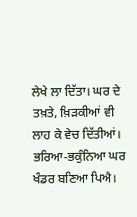ਲੇਖੇ ਲਾ ਦਿੱਤਾ। ਘਰ ਦੇ ਤਖ਼ਤੇ, ਖ਼ਿੜਕੀਆਂ ਵੀ ਲਾਹ ਕੇ ਵੇਚ ਦਿੱਤੀਆਂ। ਭਰਿਆ-ਭਕੁੰਨਿਆ ਘਰ ਖੰਡਰ ਬਣਿਆ ਪਿਐ।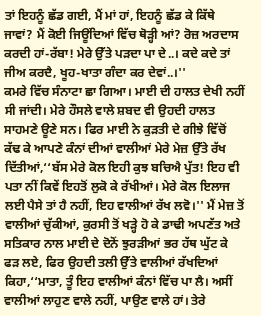ਤਾਂ ਇਹਨੂੰ ਛੱਡ ਗਈ, ਮੈਂ ਮਾਂ ਹਾਂ, ਇਹਨੂੰ ਛੱਡ ਕੇ ਕਿੱਥੇ ਜਾਵਾਂ? ਮੈਂ ਕੋਈ ਜਿਊਂਦਿਆਂ ਵਿੱਚ ਥੋੜ੍ਹੀ ਆਂ? ਰੋਜ਼ ਅਰਦਾਸ ਕਰਦੀ ਹਾਂ-ਰੱਬਾ! ਮੇਰੇ ਉੱਤੇ ਪੜਦਾ ਪਾ ਦੇ..। ਕਦੇ ਕਦੇ ਤਾਂ ਜੀਅ ਕਰਦੈ, ਖੂਹ-ਖਾਤਾ ਗੰਦਾ ਕਰ ਦੇਵਾਂ..।''
ਕਮਰੇ ਵਿੱਚ ਸੰਨਾਟਾ ਛਾ ਗਿਆ। ਮਾਈ ਦੀ ਹਾਲਤ ਦੇਖੀ ਨਹੀਂ ਸੀ ਜਾਂਦੀ। ਮੇਰੇ ਹੌਸਲੇ ਵਾਲੇ ਸ਼ਬਦ ਵੀ ਉਹਦੀ ਹਾਲਤ ਸਾਹਮਣੇ ਊਣੇ ਸਨ। ਫਿਰ ਮਾਈ ਨੇ ਕੁੜਤੀ ਦੇ ਗੀਝੇ ਵਿੱਚੋਂ ਕੱਢ ਕੇ ਆਪਣੇ ਕੰਨਾਂ ਦੀਆਂ ਵਾਲੀਆਂ ਮੇਰੇ ਮੇਜ਼ ਉੱਤੇ ਰੱਖ ਦਿੱਤੀਆਂ,‘‘ਬੱਸ ਮੇਰੇ ਕੋਲ ਇਹੀ ਕੁਝ ਬਚਿਐ ਪੁੱਤ! ਇਹ ਵੀ ਪਤਾ ਨੀਂ ਕਿਵੇਂ ਇਹਤੋਂ ਲੁਕੋ ਕੇ ਰੱਖੀਆਂ। ਮੇਰੇ ਕੋਲ ਇਲਾਜ ਲਈ ਪੈਸੇ ਤਾਂ ਹੈ ਨਹੀਂ, ਇਹ ਵਾਲੀਆਂ ਰੱਖ ਲਵੋ।'' ਮੈਂ ਮੇਜ਼ ਤੋਂ ਵਾਲੀਆਂ ਚੁੱਕੀਆਂ, ਕੁਰਸੀ ਤੋਂ ਖੜ੍ਹੇ ਹੋ ਕੇ ਡਾਢੀ ਅਪਣੱਤ ਅਤੇ ਸਤਿਕਾਰ ਨਾਲ ਮਾਈ ਦੇ ਦੋਨੋਂ ਝੁਰੜੀਆਂ ਭਰ ਹੱਥ ਘੁੱਟ ਕੇ ਫੜ ਲਏ, ਫਿਰ ਉਹਦੀ ਤਲੀ ਉੱਤੇ ਵਾਲੀਆਂ ਰੱਖਦਿਆਂ ਕਿਹਾ,‘‘ਮਾਤਾ, ਤੂੰ ਇਹ ਵਾਲੀਆਂ ਕੰਨਾਂ ਵਿੱਚ ਪਾ ਲੈ। ਅਸੀਂ ਵਾਲੀਆਂ ਲਾਹੁਣ ਵਾਲੇ ਨਹੀਂ, ਪਾਉਣ ਵਾਲੇ ਹਾਂ। ਤੇਰੇ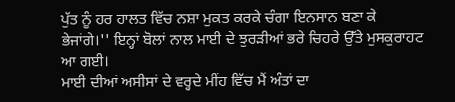ਪੁੱਤ ਨੂੰ ਹਰ ਹਾਲਤ ਵਿੱਚ ਨਸ਼ਾ ਮੁਕਤ ਕਰਕੇ ਚੰਗਾ ਇਨਸਾਨ ਬਣਾ ਕੇ ਭੇਜਾਂਗੇ।'' ਇਨ੍ਹਾਂ ਬੋਲਾਂ ਨਾਲ ਮਾਈ ਦੇ ਝੁਰੜੀਆਂ ਭਰੇ ਚਿਹਰੇ ਉੱਤੇ ਮੁਸਕੁਰਾਹਟ ਆ ਗਈ।
ਮਾਈ ਦੀਆਂ ਅਸੀਸਾਂ ਦੇ ਵਰ੍ਹਦੇ ਮੀਂਹ ਵਿੱਚ ਮੈਂ ਅੰਤਾਂ ਦਾ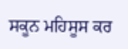ਸਕੂਨ ਮਹਿਸੂਸ ਕਰ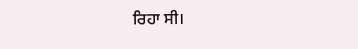ਰਿਹਾ ਸੀ।